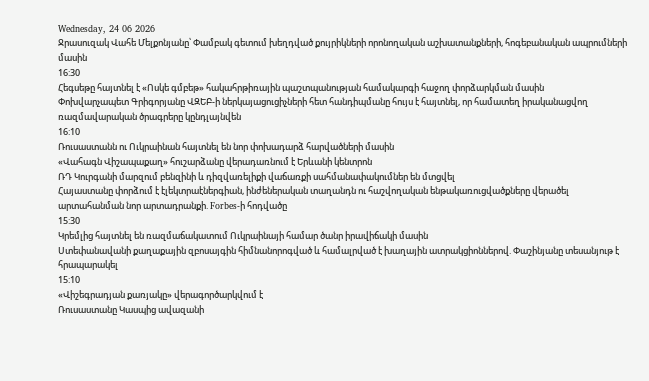Wednesday, 24 06 2026
Ջրասուզակ Վահե Մելքոնյանը՝ Փամբակ գետում խեղդված քույրիկների որոնողական աշխատանքների, հոգեբանական ապրումների մասին
16:30
Հեգսեթը հայտնել է «Ոսկե գմբեթ» հակահրթիռային պաշտպանության համակարգի հաջող փորձարկման մասին
Փոխվարչապետ Գրիգորյանը ՎԶԵԲ-ի ներկայացուցիչների հետ հանդիպմանը հույս է հայտնել, որ համատեղ իրականացվող ռազմավարական ծրագրերը կընդլայնվեն
16:10
Ռուսաստանն ու Ուկրաինան հայտնել են նոր փոխադարձ հարվածների մասին
«Վահագն Վիշապաքաղ» հուշարձանը վերադառնում է Երևանի կենտրոն
ՌԴ Կուրգանի մարզում բենզինի և դիզվառելիքի վաճառքի սահմանափակումներ են մտցվել
Հայաստանը փորձում է էլեկտրաէներգիան, ինժեներական տաղանդն ու հաշվողական ենթակառուցվածքները վերածել արտահանման նոր արտադրանքի. Forbes-ի հոդվածը
15:30
Կրեմլից հայտնել են ռազմաճակատում Ուկրաինայի համար ծանր իրավիճակի մասին
Ստեփանավանի քաղաքային զբոսայգին հիմնանորոգված և համալրված է խաղային ատրակցիոններով. Փաշինյանը տեսանյութ է հրապարակել
15:10
«Վիշեգրադյան քառյակը» վերագործարկվում է
Ռուսաստանը Կասպից ավազանի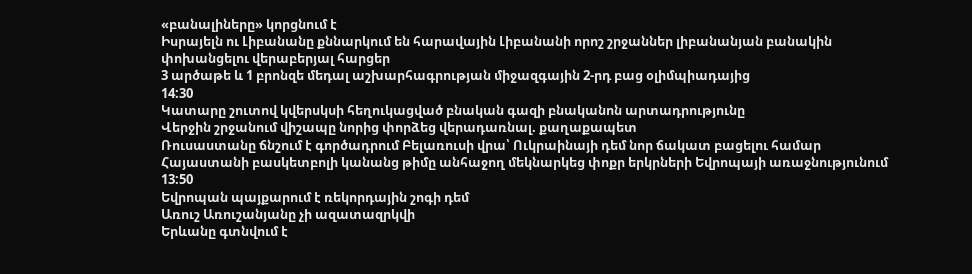«բանալիները» կորցնում է
Իսրայելն ու Լիբանանը քննարկում են հարավային Լիբանանի որոշ շրջաններ լիբանանյան բանակին փոխանցելու վերաբերյալ հարցեր
3 արծաթե և 1 բրոնզե մեդալ աշխարհագրության միջազգային 2-րդ բաց օլիմպիադայից
14:30
Կատարը շուտով կվերսկսի հեղուկացված բնական գազի բնականոն արտադրությունը
Վերջին շրջանում վիշապը նորից փորձեց վերադառնալ. քաղաքապետ
Ռուսաստանը ճնշում է գործադրում Բելառուսի վրա՝ Ուկրաինայի դեմ նոր ճակատ բացելու համար
Հայաստանի բասկետբոլի կանանց թիմը անհաջող մեկնարկեց փոքր երկրների Եվրոպայի առաջնությունում
13:50
Եվրոպան պայքարում է ռեկորդային շոգի դեմ
Առուշ Առուշանյանը չի ազատազրկվի
Երևանը գտնվում է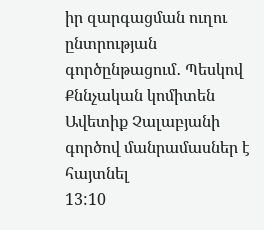իր զարգացման ուղու ընտրության գործընթացում․ Պեսկով
Քննչական կոմիտեն Ավետիք Չալաբյանի գործով մանրամասներ է հայտնել
13:10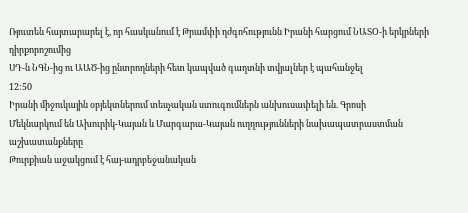Ռյուտեն հայտարարել է, որ հասկանում է Թրամփի դժգոհությունն Իրանի հարցում ՆԱՏՕ-ի երկրների դիրքորոշումից
ՍԴ-ն ՆԳՆ-ից ու ԱԱԾ-ից ընտրողների հետ կապված գաղտնի տվյալներ է պահանջել
12:50
Իրանի միջուկային օբյեկտներում տեսչական ստուգումներն անխուսափելի են. Գրոսի
Մեկնարկում են Ախուրիկ-Կայան և Մարգարա-Կայան ուղղությունների նախապատրաստման աշխատանքները
Թուրքիան աջակցում է հայ-ադրբեջանական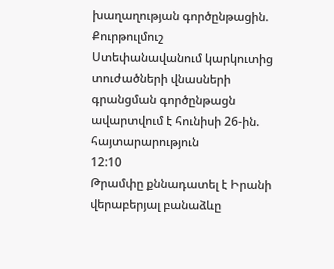խաղաղության գործընթացին. Քուրթուլմուշ
Ստեփանավանում կարկուտից տուժածների վնասների գրանցման գործընթացն ավարտվում է հունիսի 26-ին. հայտարարություն
12:10
Թրամփը քննադատել է Իրանի վերաբերյալ բանաձևը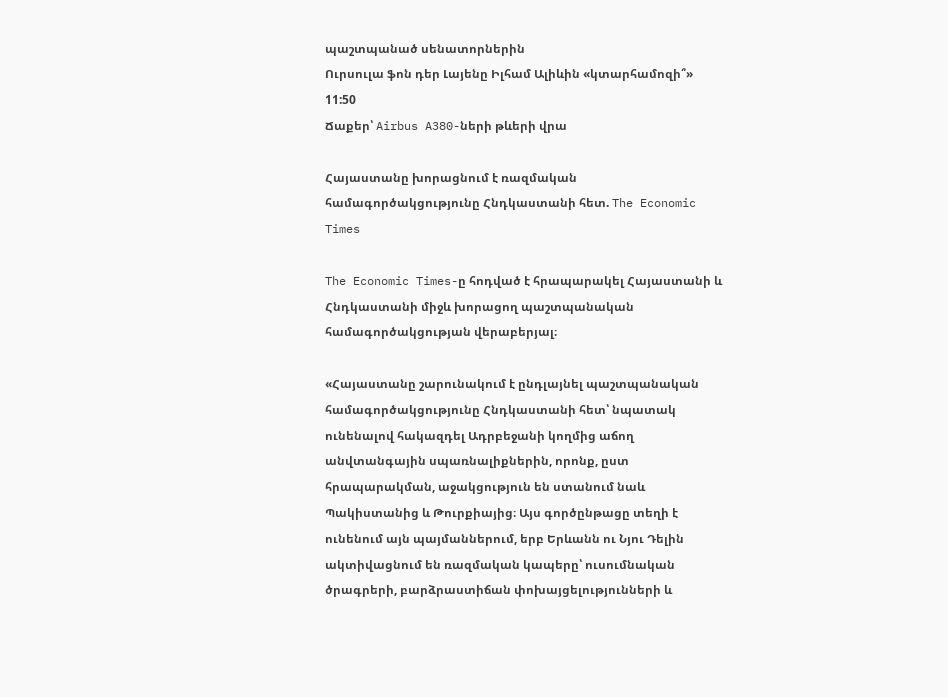պաշտպանած սենատորներին
Ուրսուլա ֆոն դեր Լայենը Իլհամ Ալիևին «կտարհամոզի՞»
11:50
Ճաքեր՝ Airbus A380-ների թևերի վրա

Հայաստանը խորացնում է ռազմական համագործակցությունը Հնդկաստանի հետ. The Economic Times

The Economic Times-ը հոդված է հրապարակել Հայաստանի և Հնդկաստանի միջև խորացող պաշտպանական համագործակցության վերաբերյալ։

«Հայաստանը շարունակում է ընդլայնել պաշտպանական համագործակցությունը Հնդկաստանի հետ՝ նպատակ ունենալով հակազդել Ադրբեջանի կողմից աճող անվտանգային սպառնալիքներին, որոնք, ըստ հրապարակման, աջակցություն են ստանում նաև Պակիստանից և Թուրքիայից։ Այս գործընթացը տեղի է ունենում այն պայմաններում, երբ Երևանն ու Նյու Դելին ակտիվացնում են ռազմական կապերը՝ ուսումնական ծրագրերի, բարձրաստիճան փոխայցելությունների և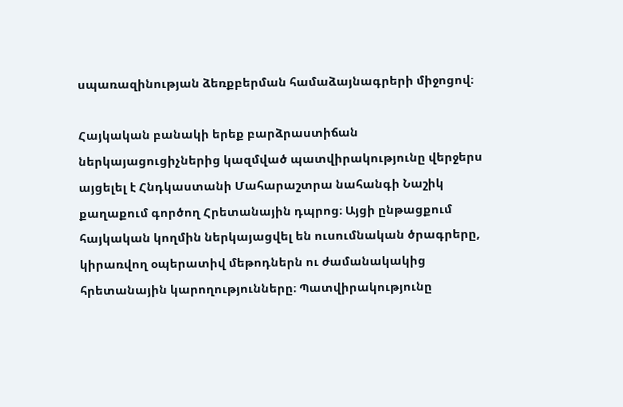սպառազինության ձեռքբերման համաձայնագրերի միջոցով։

Հայկական բանակի երեք բարձրաստիճան ներկայացուցիչներից կազմված պատվիրակությունը վերջերս այցելել է Հնդկաստանի Մահարաշտրա նահանգի Նաշիկ քաղաքում գործող Հրետանային դպրոց։ Այցի ընթացքում հայկական կողմին ներկայացվել են ուսումնական ծրագրերը, կիրառվող օպերատիվ մեթոդներն ու ժամանակակից հրետանային կարողությունները։ Պատվիրակությունը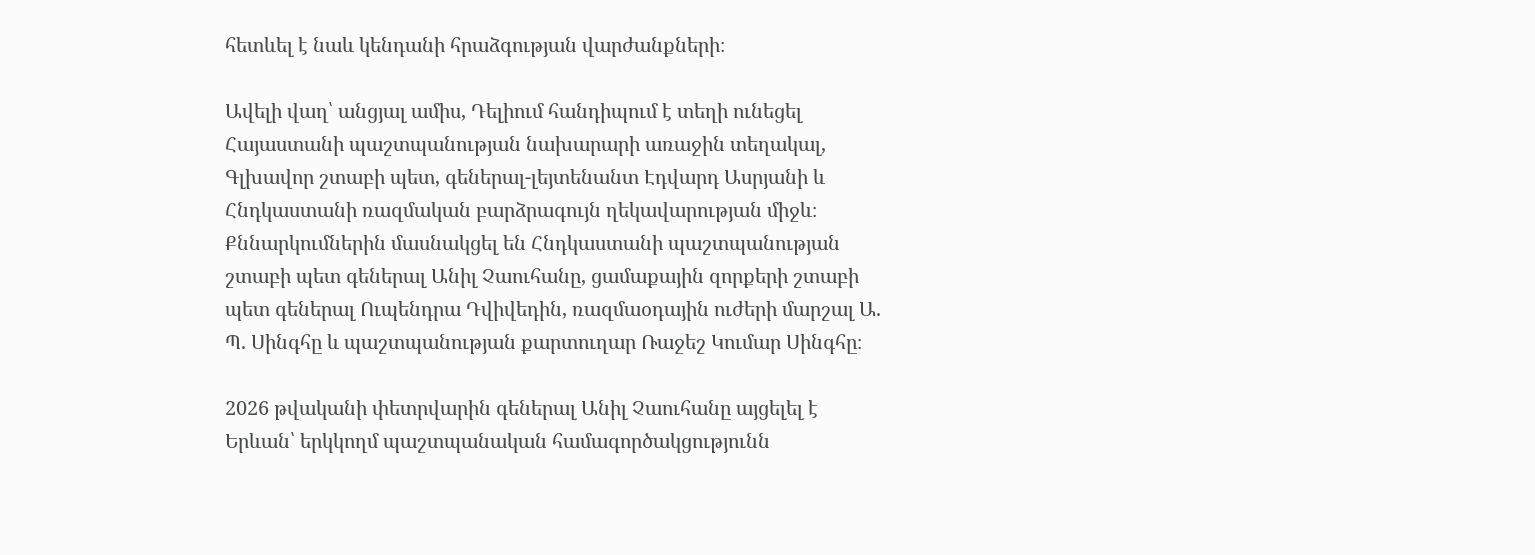հետևել է նաև կենդանի հրաձգության վարժանքների։

Ավելի վաղ՝ անցյալ ամիս, Դելիում հանդիպում է տեղի ունեցել Հայաստանի պաշտպանության նախարարի առաջին տեղակալ, Գլխավոր շտաբի պետ, գեներալ-լեյտենանտ Էդվարդ Ասրյանի և Հնդկաստանի ռազմական բարձրագույն ղեկավարության միջև։ Քննարկումներին մասնակցել են Հնդկաստանի պաշտպանության շտաբի պետ գեներալ Անիլ Չաուհանը, ցամաքային զորքերի շտաբի պետ գեներալ Ուպենդրա Դվիվեդին, ռազմաօդային ուժերի մարշալ Ա. Պ. Սինգհը և պաշտպանության քարտուղար Ռաջեշ Կումար Սինգհը։

2026 թվականի փետրվարին գեներալ Անիլ Չաուհանը այցելել է Երևան՝ երկկողմ պաշտպանական համագործակցությունն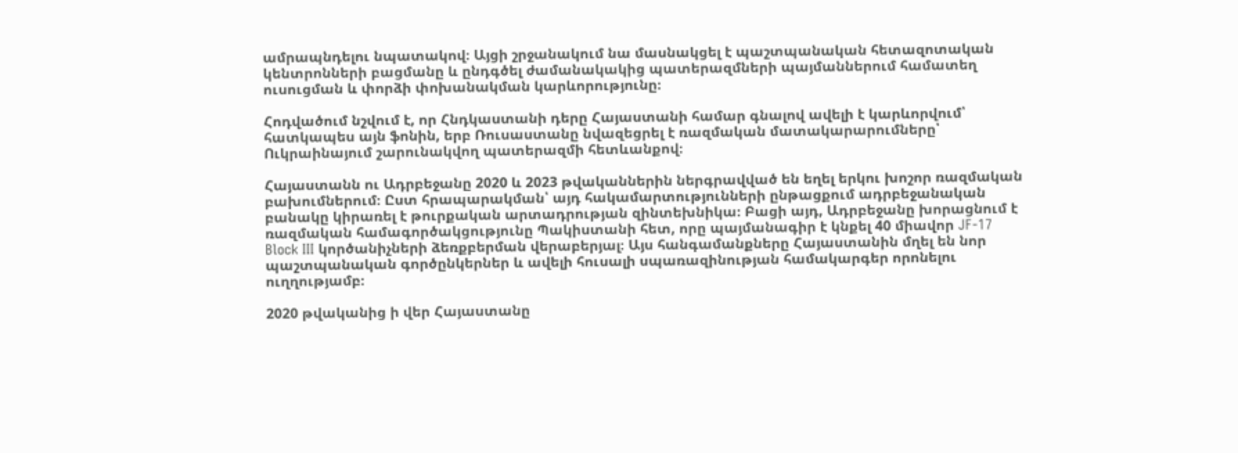ամրապնդելու նպատակով։ Այցի շրջանակում նա մասնակցել է պաշտպանական հետազոտական կենտրոնների բացմանը և ընդգծել ժամանակակից պատերազմների պայմաններում համատեղ ուսուցման և փորձի փոխանակման կարևորությունը։

Հոդվածում նշվում է, որ Հնդկաստանի դերը Հայաստանի համար գնալով ավելի է կարևորվում՝ հատկապես այն ֆոնին, երբ Ռուսաստանը նվազեցրել է ռազմական մատակարարումները՝ Ուկրաինայում շարունակվող պատերազմի հետևանքով։

Հայաստանն ու Ադրբեջանը 2020 և 2023 թվականներին ներգրավված են եղել երկու խոշոր ռազմական բախումներում։ Ըստ հրապարակման՝ այդ հակամարտությունների ընթացքում ադրբեջանական բանակը կիրառել է թուրքական արտադրության զինտեխնիկա։ Բացի այդ, Ադրբեջանը խորացնում է ռազմական համագործակցությունը Պակիստանի հետ, որը պայմանագիր է կնքել 40 միավոր JF-17 Block III կործանիչների ձեռքբերման վերաբերյալ։ Այս հանգամանքները Հայաստանին մղել են նոր պաշտպանական գործընկերներ և ավելի հուսալի սպառազինության համակարգեր որոնելու ուղղությամբ։

2020 թվականից ի վեր Հայաստանը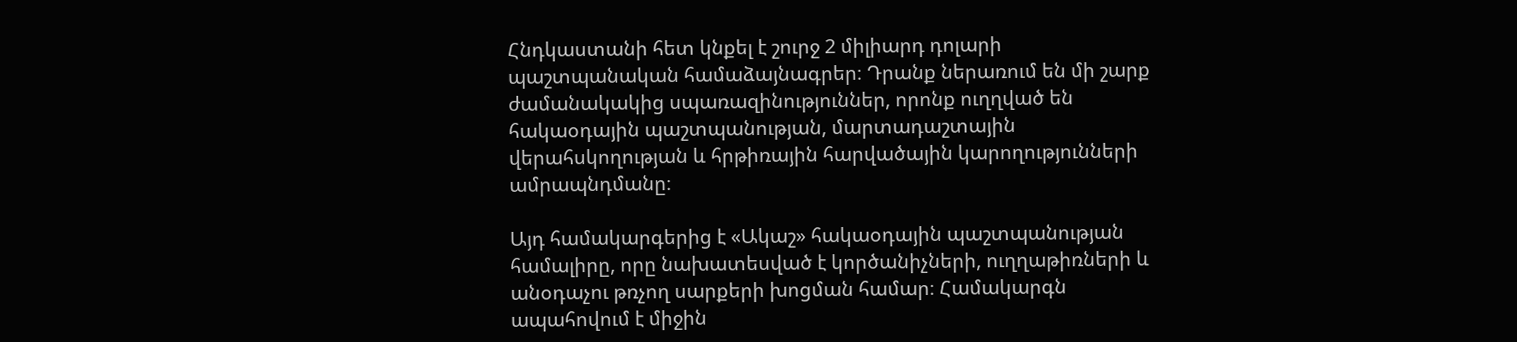Հնդկաստանի հետ կնքել է շուրջ 2 միլիարդ դոլարի պաշտպանական համաձայնագրեր։ Դրանք ներառում են մի շարք ժամանակակից սպառազինություններ, որոնք ուղղված են հակաօդային պաշտպանության, մարտադաշտային վերահսկողության և հրթիռային հարվածային կարողությունների ամրապնդմանը։

Այդ համակարգերից է «Ակաշ» հակաօդային պաշտպանության համալիրը, որը նախատեսված է կործանիչների, ուղղաթիռների և անօդաչու թռչող սարքերի խոցման համար։ Համակարգն ապահովում է միջին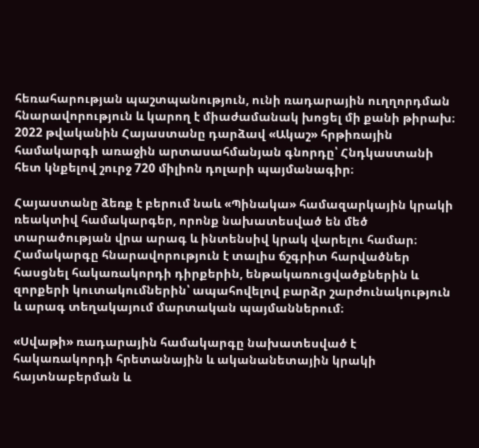հեռահարության պաշտպանություն, ունի ռադարային ուղղորդման հնարավորություն և կարող է միաժամանակ խոցել մի քանի թիրախ։ 2022 թվականին Հայաստանը դարձավ «Ակաշ» հրթիռային համակարգի առաջին արտասահմանյան գնորդը՝ Հնդկաստանի հետ կնքելով շուրջ 720 միլիոն դոլարի պայմանագիր։

Հայաստանը ձեռք է բերում նաև «Պինակա» համազարկային կրակի ռեակտիվ համակարգեր, որոնք նախատեսված են մեծ տարածության վրա արագ և ինտենսիվ կրակ վարելու համար։ Համակարգը հնարավորություն է տալիս ճշգրիտ հարվածներ հասցնել հակառակորդի դիրքերին, ենթակառուցվածքներին և զորքերի կուտակումներին՝ ապահովելով բարձր շարժունակություն և արագ տեղակայում մարտական պայմաններում։

«Սվաթի» ռադարային համակարգը նախատեսված է հակառակորդի հրետանային և ականանետային կրակի հայտնաբերման և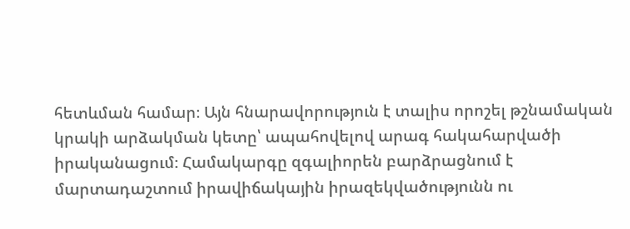հետևման համար։ Այն հնարավորություն է տալիս որոշել թշնամական կրակի արձակման կետը՝ ապահովելով արագ հակահարվածի իրականացում։ Համակարգը զգալիորեն բարձրացնում է մարտադաշտում իրավիճակային իրազեկվածությունն ու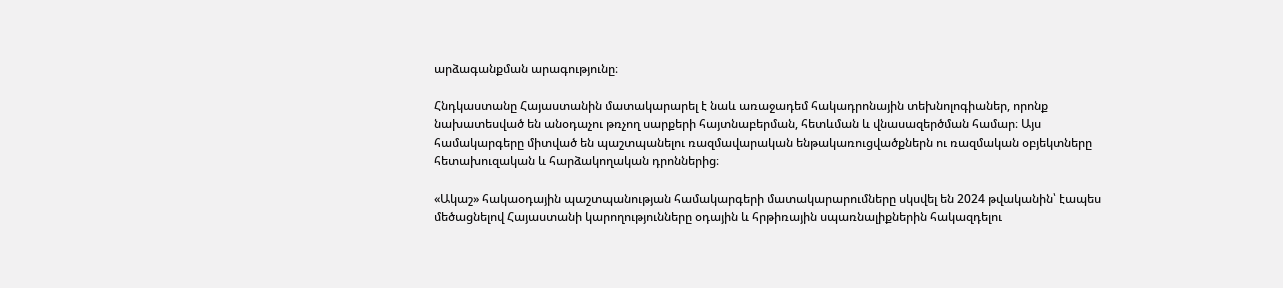արձագանքման արագությունը։

Հնդկաստանը Հայաստանին մատակարարել է նաև առաջադեմ հակադրոնային տեխնոլոգիաներ, որոնք նախատեսված են անօդաչու թռչող սարքերի հայտնաբերման, հետևման և վնասազերծման համար։ Այս համակարգերը միտված են պաշտպանելու ռազմավարական ենթակառուցվածքներն ու ռազմական օբյեկտները հետախուզական և հարձակողական դրոններից։

«Ակաշ» հակաօդային պաշտպանության համակարգերի մատակարարումները սկսվել են 2024 թվականին՝ էապես մեծացնելով Հայաստանի կարողությունները օդային և հրթիռային սպառնալիքներին հակազդելու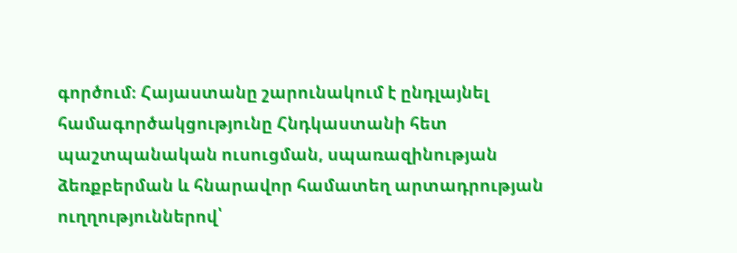գործում։ Հայաստանը շարունակում է ընդլայնել համագործակցությունը Հնդկաստանի հետ պաշտպանական ուսուցման, սպառազինության ձեռքբերման և հնարավոր համատեղ արտադրության ուղղություններով՝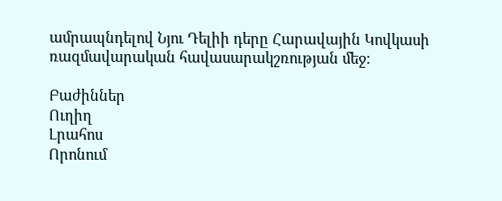ամրապնդելով Նյու Դելիի դերը Հարավային Կովկասի ռազմավարական հավասարակշռության մեջ։

Բաժիններ
Ուղիղ
Լրահոս
Որոնում